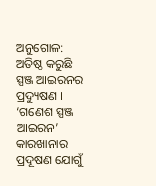ଅନୁଗୋଳ: ଅତିଷ୍ଠ କରୁଛି ସ୍ପଞ୍ଜ ଆଇରନର ପ୍ରଦ୍ୟୁଷଣ । ‘ଗଣେଶ ସ୍ପଞ୍ଜ ଆଇରନ’ କାରଖାନାର ପ୍ରଦୂଷଣ ଯୋଗୁଁ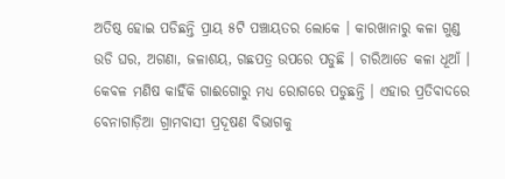ଅତିଷ୍ଠ ହୋଇ ପଡିଛନ୍ତି ପ୍ରାୟ ୫ଟି ପଞ୍ଚାୟତର ଲୋକେ । କାରଖାନାରୁ କଳା ଗୁଣ୍ଡ ଉଡି ଘର, ଅଗଣା, ଜଳାଶୟ, ଗଛପତ୍ର ଉପରେ ପଡୁଛି । ଚାରିଆଡେ କଳା ଧୂଆଁ । କେବଳ ମଣିଷ କାହିଁକି ଗାଈଗୋରୁ ମଧ୍ୟ ରୋଗରେ ପଡୁଛନ୍ତି । ଏହାର ପ୍ରତିବାଦରେ ବେନାଗାଡ଼ିଆ ଗ୍ରାମବାସୀ ପ୍ରଦୂଷଣ ବିଭାଗକୁ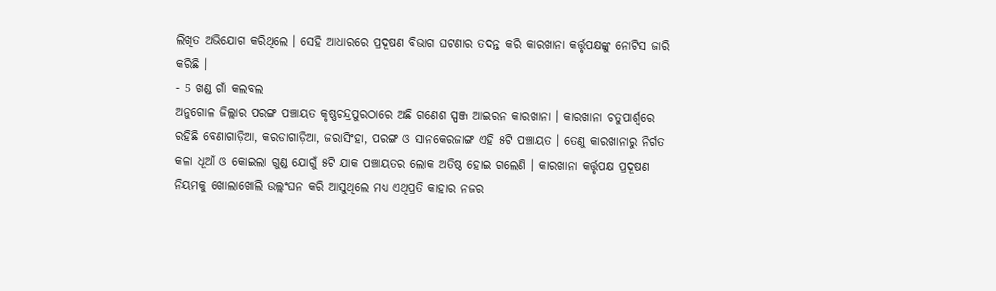ଲିଖିତ ଅଭିଯୋଗ କରିଥିଲେ । ସେହି ଆଧାରରେ ପ୍ରଦୂଷଣ ବିଭାଗ ଘଟଣାର ତଦନ୍ତ କରି କାରଖାନା କର୍ତ୍ତୃପକ୍ଷଙ୍କୁ ନୋଟିସ ଜାରି କରିଛି ।
- 5 ଖଣ୍ଡ ଗାଁ କଲବଲ
ଅନୁଗୋଳ ଜିଲ୍ଲାର ପରଙ୍ଗ ପଞ୍ଚାୟତ କୃଷ୍ଣଚନ୍ଦ୍ରପୁରଠାରେ ଅଛି ଗଣେଶ ସ୍ପଞ୍ଜ ଆଇରନ କାରଖାନା । କାରଖାନା ଚତୁପାର୍ଶ୍ବରେ ରହିଛି ବେଣାଗାଡ଼ିଆ, କରଡାଗାଡ଼ିଆ, ଜରାସିଂହା, ପରଙ୍ଗ ଓ ସାନକେରଜାଙ୍ଗ ଏହି ୫ଟି ପଞ୍ଚାୟତ । ତେଣୁ କାରଖାନାରୁ ନିର୍ଗତ କଳା ଧୂଆଁ ଓ କୋଇଲା ଗୁଣ୍ଡ ଯୋଗୁଁ ୫ଟି ଯାକ ପଞ୍ଚାୟତର ଲୋକ ଅତିଷ୍ଠ ହୋଇ ଗଲେଣି । କାରଖାନା କର୍ତ୍ତୃପକ୍ଷ ପ୍ରଦୂଷଣ ନିୟମକୁ ଖୋଲାଖୋଲି ଉଲ୍ଲଂଘନ କରି ଆସୁଥିଲେ ମଧ୍ୟ ଏଥିପ୍ରତି କାହାର ନଜର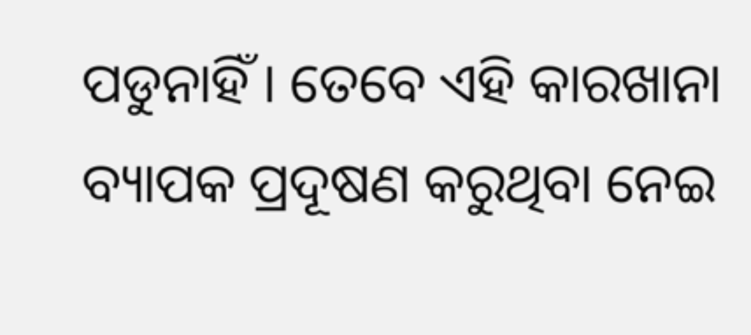ପଡୁନାହିଁ । ତେବେ ଏହି କାରଖାନା ବ୍ୟାପକ ପ୍ରଦୂଷଣ କରୁଥିବା ନେଇ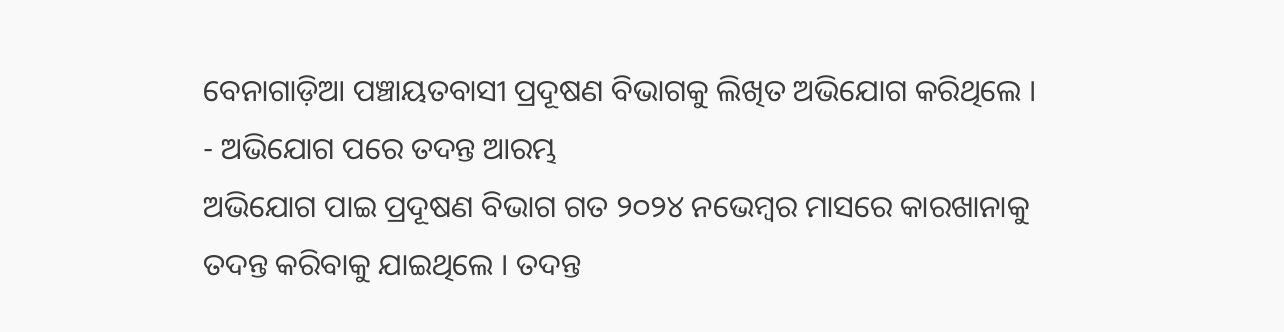ବେନାଗାଡ଼ିଆ ପଞ୍ଚାୟତବାସୀ ପ୍ରଦୂଷଣ ବିଭାଗକୁ ଲିଖିତ ଅଭିଯୋଗ କରିଥିଲେ ।
- ଅଭିଯୋଗ ପରେ ତଦନ୍ତ ଆରମ୍ଭ
ଅଭିଯୋଗ ପାଇ ପ୍ରଦୂଷଣ ବିଭାଗ ଗତ ୨୦୨୪ ନଭେମ୍ବର ମାସରେ କାରଖାନାକୁ ତଦନ୍ତ କରିବାକୁ ଯାଇଥିଲେ । ତଦନ୍ତ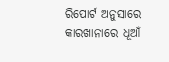ରିପୋର୍ଟ ଅନୁସାରେ କାରଖାନାରେ ଧୂଆଁ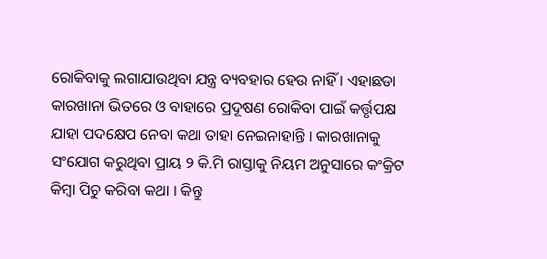ରୋକିବାକୁ ଲଗାଯାଉଥିବା ଯନ୍ତ୍ର ବ୍ୟବହାର ହେଉ ନାହିଁ । ଏହାଛଡା କାରଖାନା ଭିତରେ ଓ ବାହାରେ ପ୍ରଦୂଷଣ ରୋକିବା ପାଇଁ କର୍ତ୍ତୃପକ୍ଷ ଯାହା ପଦକ୍ଷେପ ନେବା କଥା ତାହା ନେଇନାହାନ୍ତି । କାରଖାନାକୁ ସଂଯୋଗ କରୁଥିବା ପ୍ରାୟ ୨ କି.ମି ରାସ୍ତାକୁ ନିୟମ ଅନୁସାରେ କଂକ୍ରିଟ କିମ୍ବା ପିଚୁ କରିବା କଥା । କିନ୍ତୁ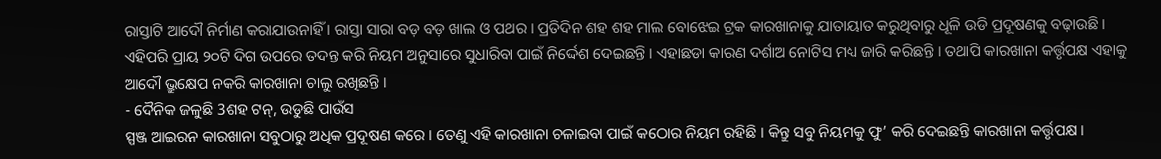ରାସ୍ତାଟି ଆଦୌ ନିର୍ମାଣ କରାଯାଉନାହିଁ । ରାସ୍ତା ସାରା ବଡ଼ ବଡ଼ ଖାଲ ଓ ପଥର । ପ୍ରତିଦିନ ଶହ ଶହ ମାଲ ବୋଝେଇ ଟ୍ରକ କାରଖାନାକୁ ଯାତାୟାତ କରୁଥିବାରୁ ଧୂଳି ଉଡି ପ୍ରଦୂଷଣକୁ ବଢ଼ାଉଛି । ଏହିପରି ପ୍ରାୟ ୨୦ଟି ଦିଗ ଉପରେ ତଦନ୍ତ କରି ନିୟମ ଅନୁସାରେ ସୁଧାରିବା ପାଇଁ ନିର୍ଦ୍ଦେଶ ଦେଇଛନ୍ତି । ଏହାଛଡା କାରଣ ଦର୍ଶାଅ ନୋଟିସ ମଧ୍ୟ ଜାରି କରିଛନ୍ତି । ତଥାପି କାରଖାନା କର୍ତ୍ତୃପକ୍ଷ ଏହାକୁ ଆଦୌ ଭ୍ରୁକ୍ଷେପ ନକରି କାରଖାନା ଚାଲୁ ରଖିଛନ୍ତି ।
- ଦୈନିକ ଜଳୁଛି 3ଶହ ଟନ୍, ଉଡୁଛି ପାଉଁସ
ସ୍ପଞ୍ଜ ଆଇରନ କାରଖାନା ସବୁଠାରୁ ଅଧିକ ପ୍ରଦୂଷଣ କରେ । ତେଣୁ ଏହି କାରଖାନା ଚଳାଇବା ପାଇଁ କଠୋର ନିୟମ ରହିଛି । କିନ୍ତୁ ସବୁ ନିୟମକୁ ଫୁ’ କରି ଦେଇଛନ୍ତି କାରଖାନା କର୍ତ୍ତୃପକ୍ଷ ।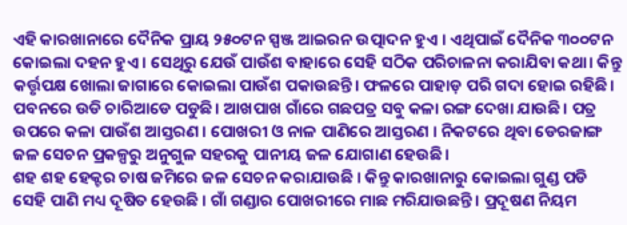ଏହି କାରଖାନାରେ ଦୈନିକ ପ୍ରାୟ ୨୫୦ଟନ ସ୍ପଞ୍ଜ ଆଇରନ ଉତ୍ପାଦନ ହୁଏ । ଏଥିପାଇଁ ଦୈନିକ ୩୦୦ଟନ କୋଇଲା ଦହନ ହୁଏ । ସେଥିରୁ ଯେଉଁ ପାଉଁଶ ବାହାରେ ସେହି ସଠିକ ପରିଚାଳନା କରାଯିବା କଥା। କିନ୍ତୁ କର୍ତ୍ତୃପକ୍ଷ ଖୋଲା ଜାଗାରେ କୋଇଲା ପାଉଁଶ ପକାଉଛନ୍ତି। ଫଳରେ ପାହାଡ଼ ପରି ଗଦା ହୋଇ ରହିଛି। ପବନରେ ଉଡି ଚାରିଆଡେ ପଡୁଛି। ଆଖପାଖ ଗାଁରେ ଗଛପତ୍ର ସବୁ କଳା ରଙ୍ଗ ଦେଖା ଯାଉଛି। ପତ୍ର ଉପରେ କଳା ପାଉଁଶ ଆସ୍ତରଣ । ପୋଖରୀ ଓ ନାଳ ପାଣିରେ ଆସ୍ତରଣ । ନିକଟରେ ଥିବା ଡେରଜାଙ୍ଗ ଜଳ ସେଚନ ପ୍ରକଳ୍ପରୁ ଅନୁଗୁଳ ସହରକୁ ପାନୀୟ ଜଳ ଯୋଗାଣ ହେଉଛି ।
ଶହ ଶହ ହେକ୍ଟର ଚାଷ ଜମିରେ ଜଳ ସେଚନ କରାଯାଉଛି । କିନ୍ତୁ କାରଖାନାରୁ କୋଇଲା ଗୁଣ୍ଡ ପଡି ସେହି ପାଣି ମଧ୍ୟ ଦୂଷିତ ହେଉଛି । ଗାଁ ଗଣ୍ଡାର ପୋଖରୀରେ ମାଛ ମରିଯାଉଛନ୍ତି । ପ୍ରଦୂଷଣ ନିୟମ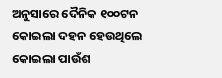ଅନୁସାରେ ଦୈନିକ ୧୦୦ଟନ କୋଇଲା ଦହନ ହେଉଥିଲେ କୋଇଲା ପାଉଁଶ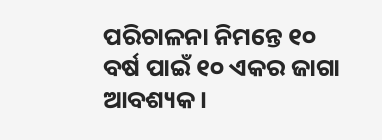ପରିଚାଳନା ନିମନ୍ତେ ୧୦ ବର୍ଷ ପାଇଁ ୧୦ ଏକର ଜାଗା ଆବଶ୍ୟକ ।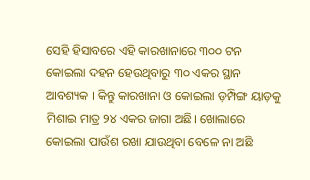ସେହି ହିସାବରେ ଏହି କାରଖାନାରେ ୩୦୦ ଟନ କୋଇଲା ଦହନ ହେଉଥିବାରୁ ୩୦ ଏକର ସ୍ଥାନ ଆବଶ୍ୟକ । କିନ୍ତୁ କାରଖାନା ଓ କୋଇଲା ଡ଼ମ୍ପିଙ୍ଗ ୟାଡ଼କୁ ମିଶାଇ ମାତ୍ର ୨୪ ଏକର ଜାଗା ଅଛି। ଖୋଲାରେ କୋଇଲା ପାଉଁଶ ରଖା ଯାଉଥିବା ବେଳେ ନା ଅଛି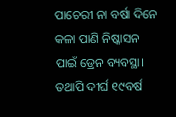ପାଚେରୀ ନା ବର୍ଷା ଦିନେ କଳା ପାଣି ନିଷ୍କାସନ ପାଇଁ ଡ୍ରେନ ବ୍ୟବସ୍ଥା। ତଥାପି ଦୀର୍ଘ ୧୯ବର୍ଷ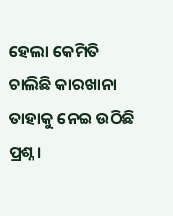ହେଲା କେମିତି ଚାଲିଛି କାରଖାନା ତାହାକୁ ନେଇ ଉଠିଛି ପ୍ରଶ୍ନ ।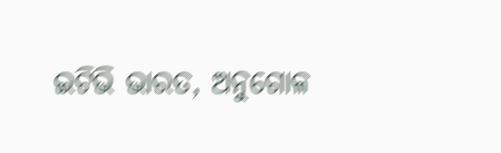ଇଟିଭି ଭାରତ, ଅନୁଗୋଳ